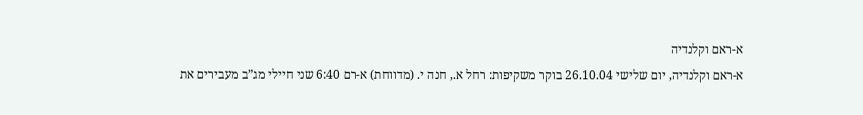א-ראם וקלנדיה
א-ראם וקלנדיה, יום שלישי 26.10.04 בוקר משקיפות: רחל א., חנה י. (מדווחת) א-רם 6:40 שני חיילי מג”ב מעבירים את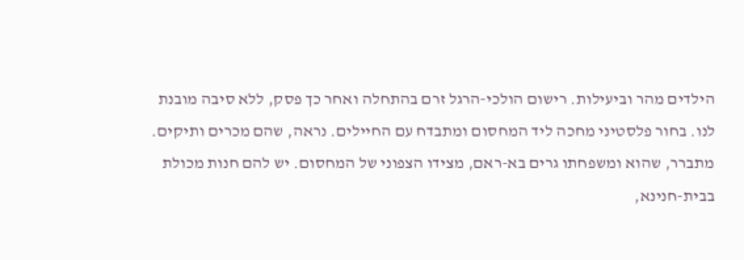הילדים מהר וביעילות. רישום הולכי-הרגל זרם בהתחלה ואחר כך פסק, ללא סיבה מובנת לנו. בחור פלסטיני מחכה ליד המחסום ומתבדח עם החיילים. נראה, שהם מכרים ותיקים. מתברר, שהוא ומשפחתו גרים בא-ראם, מצידו הצפוני של המחסום. יש להם חנות מכולת בבית-חנינא,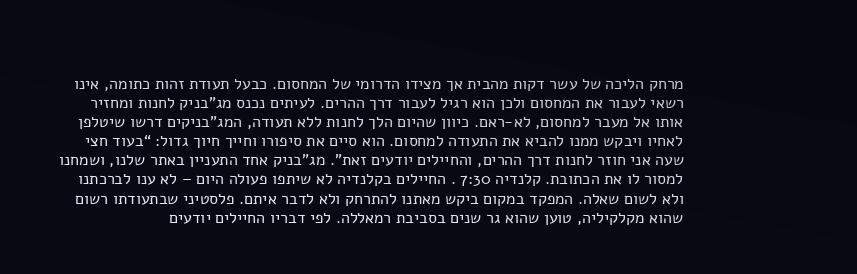מרחק הליכה של עשר דקות מהבית אך מצידו הדרומי של המחסום. כבעל תעודת זהות כתומה, אינו רשאי לעבור את המחסום ולכן הוא רגיל לעבור דרך ההרים. לעיתים נכנס מג”בניק לחנות ומחזיר אותו אל מעבר למחסום, לא-ראם. כיוון שהיום הלך לחנות ללא תעודה, המג”בניקים דרשו שיטלפן לאחיו ויבקש ממנו להביא את התעודה למחסום. הוא סיים את סיפורו וחייך חיוך גדול: “בעוד חצי שעה אני חוזר לחנות דרך ההרים, והחיילים יודעים זאת”. מג”בניק אחד התעניין באתר שלנו, ושמחנו למסור לו את הכתובת. קלנדיה 7:30 . החיילים בקלנדיה לא שיתפו פעולה היום – לא ענו לברכתנו ולא לשום שאלה. המפקד במקום ביקש מאתנו להתרחק ולא לדבר איתם. פלסטיני שבתעודתו רשום שהוא מקלקיליה, טוען שהוא גר שנים בסביבת רמאללה. לפי דבריו החיילים יודעים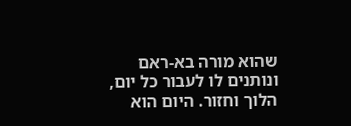שהוא מורה בא-ראם ונותנים לו לעבור כל יום, הלוך וחזור. היום הוא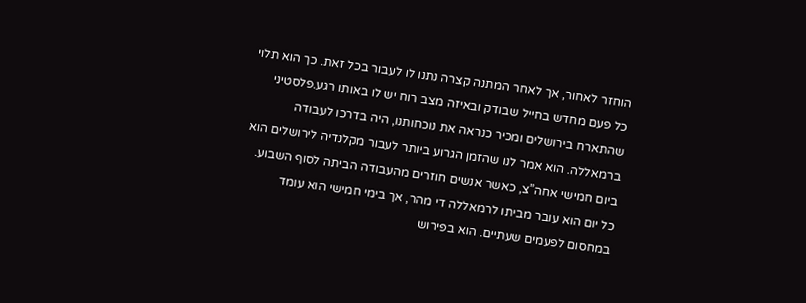הוחזר לאחור, אך לאחר המתנה קצרה נתנו לו לעבור בכל זאת. כך הוא תלוי כל פעם מחדש בחייל שבודק ובאיזה מצב רוח יש לו באותו רגע.פלסטיני שהתארח בירושלים ומכיר כנראה את נוכחותנו, היה בדרכו לעבודה ברמאללה. הוא אמר לנו שהזמן הגרוע ביותר לעבור מקלנדיה לירושלים הוא ביום חמישי אחה”צ, כאשר אנשים חוזרים מהעבודה הביתה לסוף השבוע. כל יום הוא עובר מביתו לרמאללה די מהר, אך בימי חמישי הוא עומד במחסום לפעמים שעתיים. הוא בפירוש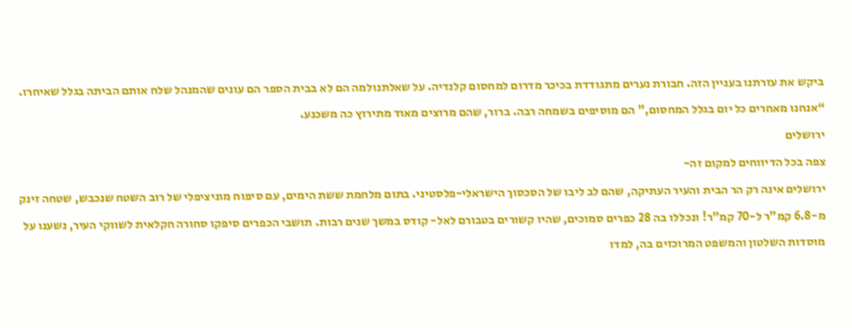ביקש את עזרתנו בעניין הזה. חבורת נערים מתגודדת בכיכר מדרום למחסום קלנדיה. על שאלתנולמה הם לא בבית הספר הם עונים שהמנהל שלח אותם הביתה בגלל שאיחרו. “אנחנו מאחרים כל יום בגלל המחסום,” הם מוסיפים בשמחה רבה. ברור, שהם מרוצים מאוד מתירוץ כה משכנע.
ירושלים
צפה בכל הדיווחים למקום זה-
ירושלים אינה רק הר הבית והעיר העתיקה, שהם לב ליבו של הסכסוך הישראלי-פלסטיני. בתום מלחמת ששת הימים, עם סיפוח מוניציפלי של רוב השטח שנכבש, שטחה זינק מ-6.8 קמ"ר ל-70 קמ"ר! ונכללו בה 28 כפרים סמוכים, שהיו קשורים בטבורם לאל- קודס במשך שנים רבות. תושבי הכפרים סיפקו סחורה חקלאית לשווקי העיר, נשענו על מוסדות השלטון והמשפט המרוכזים בה, למדו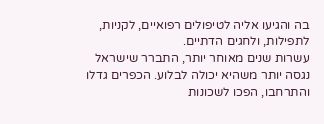בה והגיעו אליה לטיפולים רפואיים, לקניות, לתפילות, ולחגים הדתיים.
עשרות שנים מאוחר יותר, התברר שישראל נגסה יותר משהיא יכולה לבלוע. הכפרים גדלו והתרחבו, הפכו לשכונות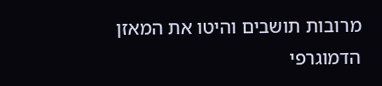מרובות תושבים והיטו את המאזן הדמוגרפי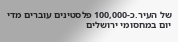של העיר.כ-100,000 פלסטינים עוברים מדי יום במחסומי ירושלים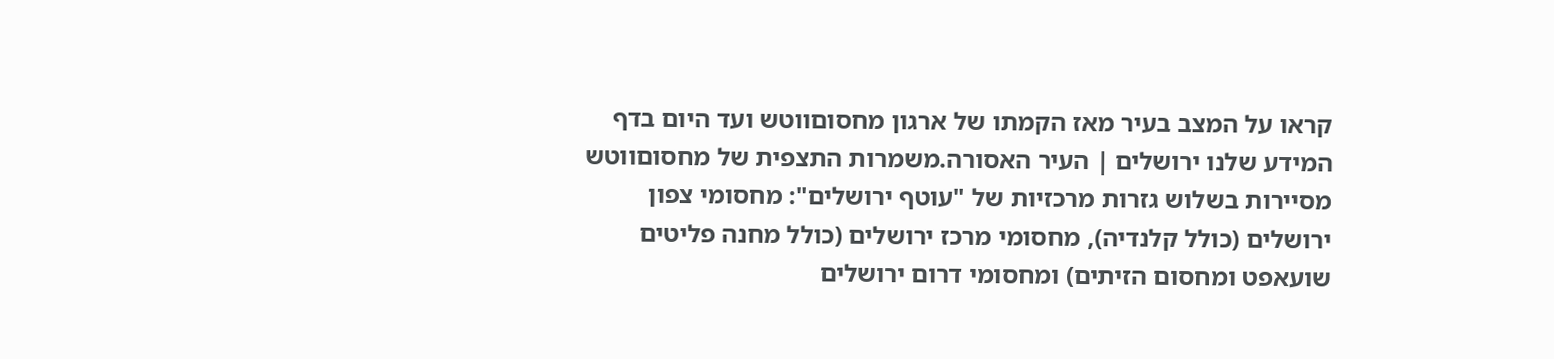קראו על המצב בעיר מאז הקמתו של ארגון מחסוםווטש ועד היום בדף המידע שלנו ירושלים | העיר האסורה.משמרות התצפית של מחסוםווטש מסיירות בשלוש גזרות מרכזיות של "עוטף ירושלים": מחסומי צפון ירושלים (כולל קלנדיה), מחסומי מרכז ירושלים (כולל מחנה פליטים שועאפט ומחסום הזיתים) ומחסומי דרום ירושלים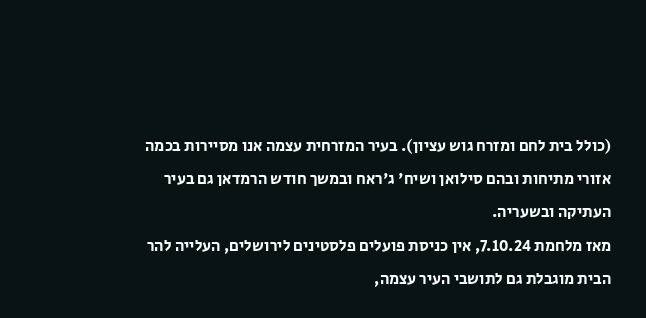(כולל בית לחם ומזרח גוש עציון). בעיר המזרחית עצמה אנו מסיירות בכמה אזורי מתיחות ובהם סילואן ושיח' ג'ראח ובמשך חודש הרמדאן גם בעיר העתיקה ובשעריה.
מאז מלחמת 7.10.24, אין כניסת פועלים פלסטינים לירושלים, העלייה להר הבית מוגבלת גם לתושבי העיר עצמה,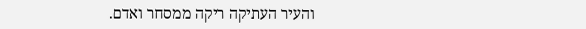והעיר העתיקה ריקה ממסחר ואדם.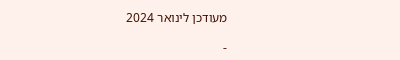מעודכן לינואר 2024

-